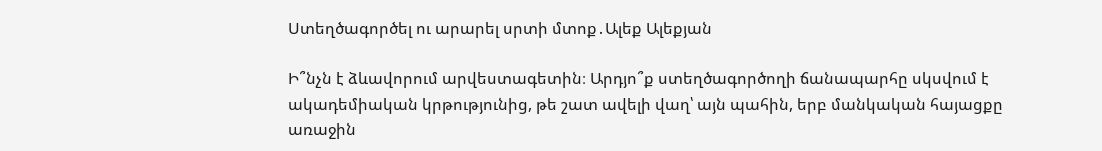Ստեղծագործել ու արարել սրտի մտոք․Ալեք Ալեքյան

Ի՞նչն է ձևավորում արվեստագետին։ Արդյո՞ք ստեղծագործողի ճանապարհը սկսվում է ակադեմիական կրթությունից, թե շատ ավելի վաղ՝ այն պահին, երբ մանկական հայացքը առաջին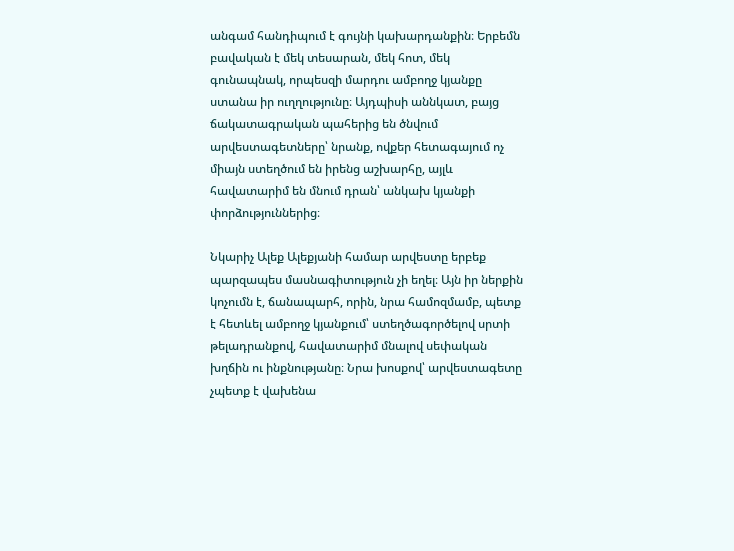անգամ հանդիպում է գույնի կախարդանքին։ Երբեմն բավական է մեկ տեսարան, մեկ հոտ, մեկ գունապնակ, որպեսզի մարդու ամբողջ կյանքը ստանա իր ուղղությունը։ Այդպիսի աննկատ, բայց ճակատագրական պահերից են ծնվում արվեստագետները՝ նրանք, ովքեր հետագայում ոչ միայն ստեղծում են իրենց աշխարհը, այլև հավատարիմ են մնում դրան՝ անկախ կյանքի փորձություններից։

Նկարիչ Ալեք Ալեքյանի համար արվեստը երբեք պարզապես մասնագիտություն չի եղել։ Այն իր ներքին կոչումն է, ճանապարհ, որին, նրա համոզմամբ, պետք է հետևել ամբողջ կյանքում՝ ստեղծագործելով սրտի թելադրանքով, հավատարիմ մնալով սեփական խղճին ու ինքնությանը։ Նրա խոսքով՝ արվեստագետը չպետք է վախենա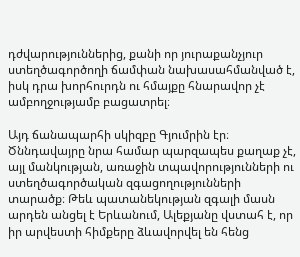դժվարություններից, քանի որ յուրաքանչյուր ստեղծագործողի ճամփան նախասահմանված է, իսկ դրա խորհուրդն ու հմայքը հնարավոր չէ ամբողջությամբ բացատրել։

Այդ ճանապարհի սկիզբը Գյումրին էր։ Ծննդավայրը նրա համար պարզապես քաղաք չէ, այլ մանկության, առաջին տպավորությունների ու ստեղծագործական զգացողությունների տարածք։ Թեև պատանեկության զգալի մասն արդեն անցել է Երևանում, Ալեքյանը վստահ է, որ իր արվեստի հիմքերը ձևավորվել են հենց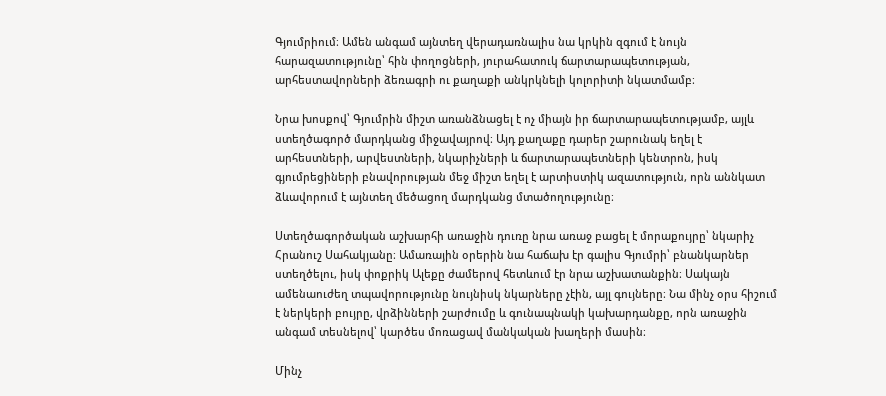Գյումրիում։ Ամեն անգամ այնտեղ վերադառնալիս նա կրկին զգում է նույն հարազատությունը՝ հին փողոցների, յուրահատուկ ճարտարապետության, արհեստավորների ձեռագրի ու քաղաքի անկրկնելի կոլորիտի նկատմամբ։

Նրա խոսքով՝ Գյումրին միշտ առանձնացել է ոչ միայն իր ճարտարապետությամբ, այլև ստեղծագործ մարդկանց միջավայրով։ Այդ քաղաքը դարեր շարունակ եղել է արհեստների, արվեստների, նկարիչների և ճարտարապետների կենտրոն, իսկ գյումրեցիների բնավորության մեջ միշտ եղել է արտիստիկ ազատություն, որն աննկատ ձևավորում է այնտեղ մեծացող մարդկանց մտածողությունը։

Ստեղծագործական աշխարհի առաջին դուռը նրա առաջ բացել է մորաքույրը՝ նկարիչ Հրանուշ Սահակյանը։ Ամառային օրերին նա հաճախ էր գալիս Գյումրի՝ բնանկարներ ստեղծելու, իսկ փոքրիկ Ալեքը ժամերով հետևում էր նրա աշխատանքին։ Սակայն ամենաուժեղ տպավորությունը նույնիսկ նկարները չէին, այլ գույները։ Նա մինչ օրս հիշում է ներկերի բույրը, վրձինների շարժումը և գունապնակի կախարդանքը, որն առաջին անգամ տեսնելով՝ կարծես մոռացավ մանկական խաղերի մասին։

Մինչ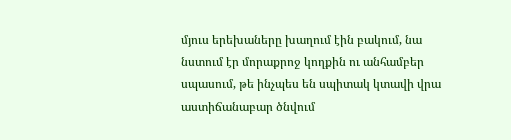մյուս երեխաները խաղում էին բակում, նա նստում էր մորաքրոջ կողքին ու անհամբեր սպասում, թե ինչպես են սպիտակ կտավի վրա աստիճանաբար ծնվում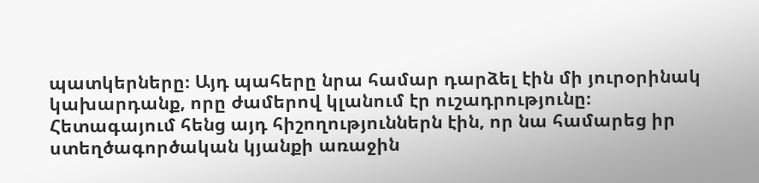պատկերները։ Այդ պահերը նրա համար դարձել էին մի յուրօրինակ կախարդանք, որը ժամերով կլանում էր ուշադրությունը։ Հետագայում հենց այդ հիշողություններն էին, որ նա համարեց իր ստեղծագործական կյանքի առաջին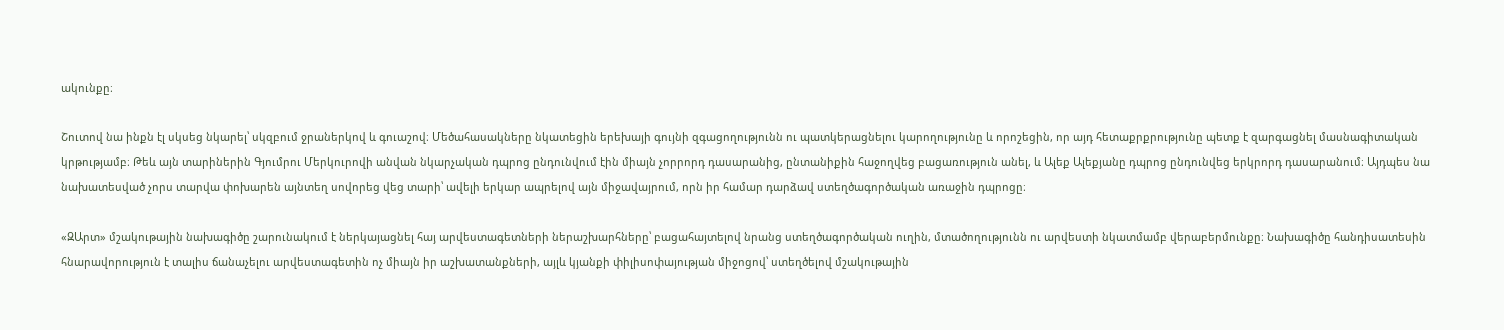ակունքը։

Շուտով նա ինքն էլ սկսեց նկարել՝ սկզբում ջրաներկով և գուաշով։ Մեծահասակները նկատեցին երեխայի գույնի զգացողությունն ու պատկերացնելու կարողությունը և որոշեցին, որ այդ հետաքրքրությունը պետք է զարգացնել մասնագիտական կրթությամբ։ Թեև այն տարիներին Գյումրու Մերկուրովի անվան նկարչական դպրոց ընդունվում էին միայն չորրորդ դասարանից, ընտանիքին հաջողվեց բացառություն անել, և Ալեք Ալեքյանը դպրոց ընդունվեց երկրորդ դասարանում։ Այդպես նա նախատեսված չորս տարվա փոխարեն այնտեղ սովորեց վեց տարի՝ ավելի երկար ապրելով այն միջավայրում, որն իր համար դարձավ ստեղծագործական առաջին դպրոցը։

«ԶԱրտ» մշակութային նախագիծը շարունակում է ներկայացնել հայ արվեստագետների ներաշխարհները՝ բացահայտելով նրանց ստեղծագործական ուղին, մտածողությունն ու արվեստի նկատմամբ վերաբերմունքը։ Նախագիծը հանդիսատեսին հնարավորություն է տալիս ճանաչելու արվեստագետին ոչ միայն իր աշխատանքների, այլև կյանքի փիլիսոփայության միջոցով՝ ստեղծելով մշակութային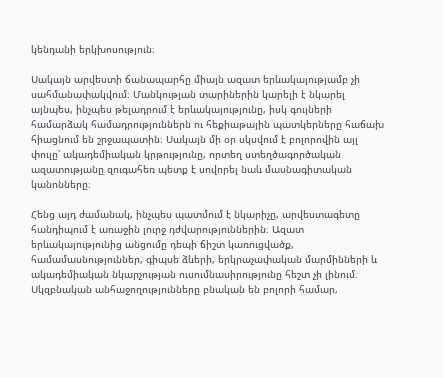կենդանի երկխոսություն։

Սակայն արվեստի ճանապարհը միայն ազատ երևակայությամբ չի սահմանափակվում։ Մանկության տարիներին կարելի է նկարել այնպես, ինչպես թելադրում է երևակայությունը, իսկ գույների համարձակ համադրություններն ու հեքիաթային պատկերները հաճախ հիացնում են շրջապատին։ Սակայն մի օր սկսվում է բոլորովին այլ փուլը՝ ակադեմիական կրթությունը, որտեղ ստեղծագործական ազատությանը զուգահեռ պետք է սովորել նաև մասնագիտական կանոնները։

Հենց այդ ժամանակ, ինչպես պատմում է նկարիչը, արվեստագետը հանդիպում է առաջին լուրջ դժվարություններին։ Ազատ երևակայությունից անցումը դեպի ճիշտ կառուցվածք, համամասնություններ, գիպսե ձևերի, երկրաչափական մարմինների և ակադեմիական նկարչության ուսումնասիրությունը հեշտ չի լինում։ Սկզբնական անհաջողությունները բնական են բոլորի համար,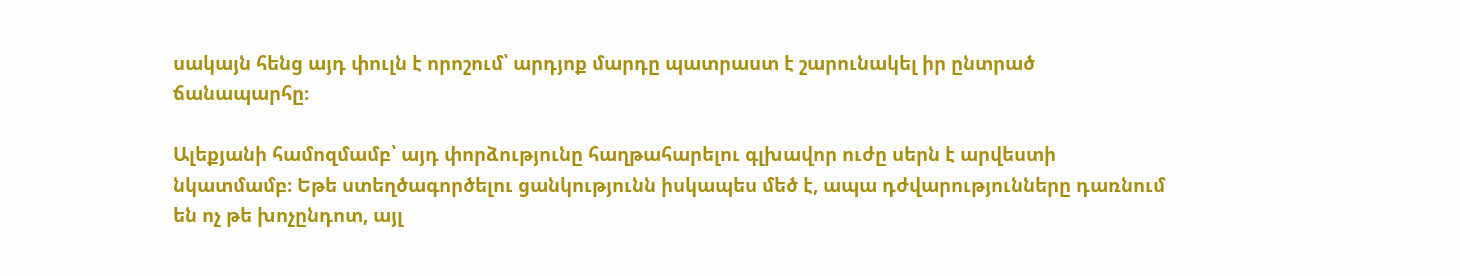սակայն հենց այդ փուլն է որոշում՝ արդյոք մարդը պատրաստ է շարունակել իր ընտրած ճանապարհը։

Ալեքյանի համոզմամբ՝ այդ փորձությունը հաղթահարելու գլխավոր ուժը սերն է արվեստի նկատմամբ։ Եթե ստեղծագործելու ցանկությունն իսկապես մեծ է, ապա դժվարությունները դառնում են ոչ թե խոչընդոտ, այլ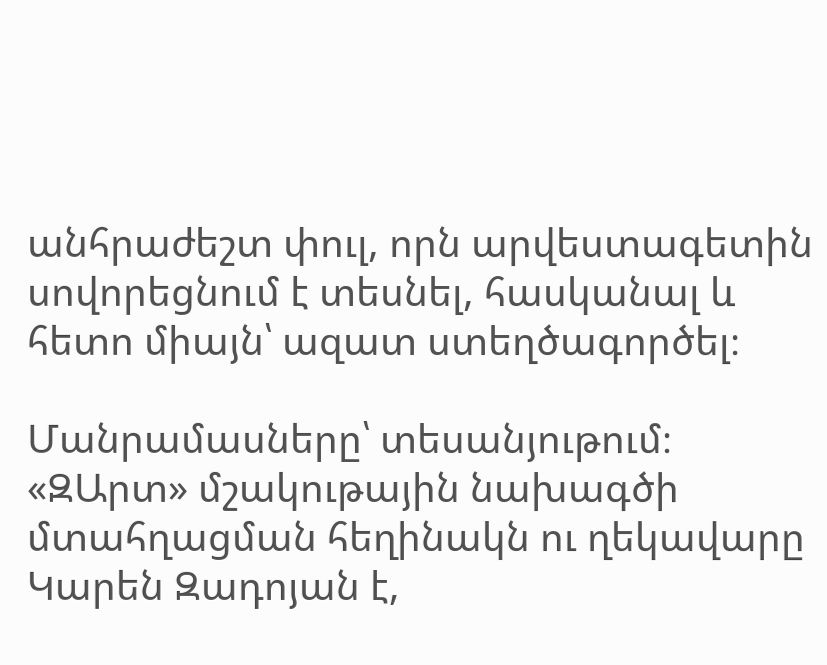անհրաժեշտ փուլ, որն արվեստագետին սովորեցնում է տեսնել, հասկանալ և հետո միայն՝ ազատ ստեղծագործել։

Մանրամասները՝ տեսանյութում։ «ԶԱրտ» մշակութային նախագծի մտահղացման հեղինակն ու ղեկավարը Կարեն Զադոյան է,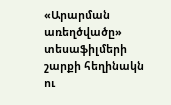«Արարման առեղծվածը» տեսաֆիլմերի շարքի հեղինակն ու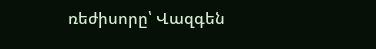ռեժիսորը՝ Վազգեն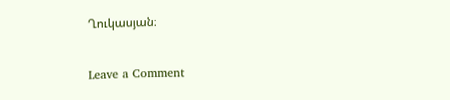Ղուկասյան։

Leave a Comment